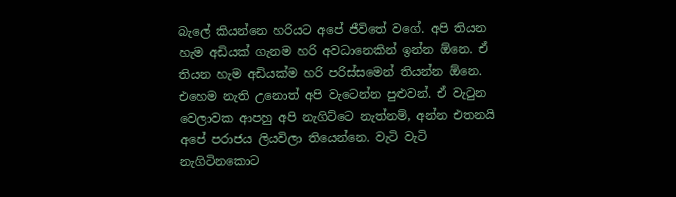බැලේ කියන්නෙ හරියට අපේ ජීවිතේ වගේ. අපි තියන හැම අඩියක් ගැනම හරි අවධානෙකින් ඉන්න ඕනෙ. ඒ තියන හැම අඩියක්ම හරි පරිස්සමෙන් තියන්න ඕනෙ. එහෙම නැති උනොත් අපි වැටෙන්න පුළුවන්. ඒ වැටුන වෙලාවක ආපහු අපි නැගිට්ටෙ නැත්නම්, අන්න එතනයි අපේ පරාජය ලියවිලා තියෙන්නෙ. වැටි වැටි නැගිටිනකොට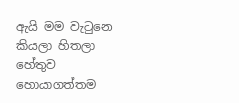ඇයි මම වැටුනෙ කියලා හිතලා හේතුව හොයාගත්තම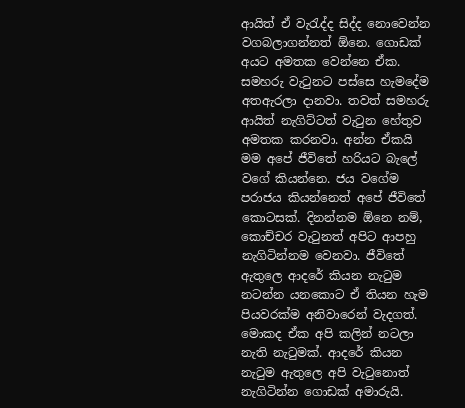ආයිත් ඒ වැරැද්ද සිද්ද නොවෙන්න වගබලාගන්නත් ඕනෙ. ගොඩක් අයට අමතක වෙන්නෙ ඒක. සමහරු වැටුනට පස්සෙ හැමදේම අතඇරලා දානවා. තවත් සමහරු ආයිත් නැගිට්ටත් වැටුන හේතුව අමතක කරනවා. අන්න ඒකයි මම අපේ ජීවිතේ හරියට බැලේ වගේ කියන්නෙ. ජය වගේම පරාජය කියන්නෙත් අපේ ජීවිතේ කොටසක්. දිනන්නම ඕනෙ නම්, කොච්චර වැටුනත් අපිට ආපහු නැගිටින්නම වෙනවා. ජීවිතේ ඇතුලෙ ආදරේ කියන නැටුම නටන්න යනකොට ඒ තියන හැම පියවරක්ම අනිවාරෙන් වැදගත්. මොකද ඒක අපි කලින් නටලා නැති නැටුමක්. ආදරේ කියන නැටුම ඇතුලෙ අපි වැටුනොත් නැගිටින්න ගොඩක් අමාරුයි.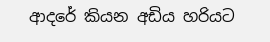ආදරේ කියන අඩිය හරියට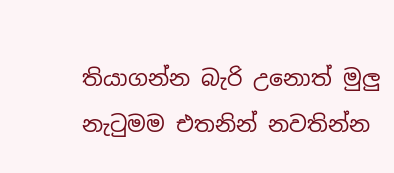තියාගන්න බැරි උනොත් මුලු නැටුමම එතනින් නවතින්න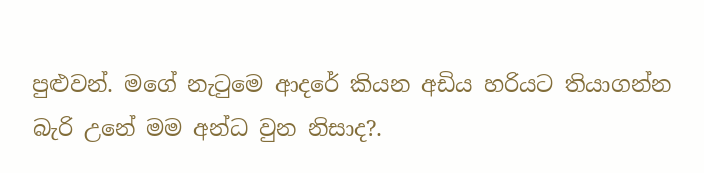පුළුවන්. මගේ නැටුමෙ ආදරේ කියන අඩිය හරියට තියාගන්න බැරි උනේ මම අන්ධ වුන නිසාද?.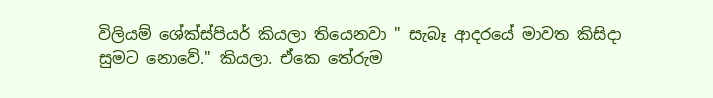විලියම් ශේක්ස්පියර් කියලා තියෙනවා " සැබෑ ආදරයේ මාවත කිසිදා සුමට නොවේ." කියලා. ඒකෙ තේරුම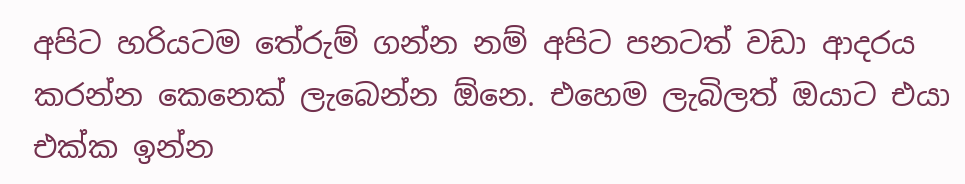අපිට හරියටම තේරුම් ගන්න නම් අපිට පනටත් වඩා ආදරය කරන්න කෙනෙක් ලැබෙන්න ඕනෙ. එහෙම ලැබිලත් ඔයාට එයා එක්ක ඉන්න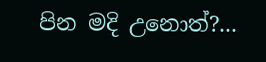පින මදි උනොත්?...